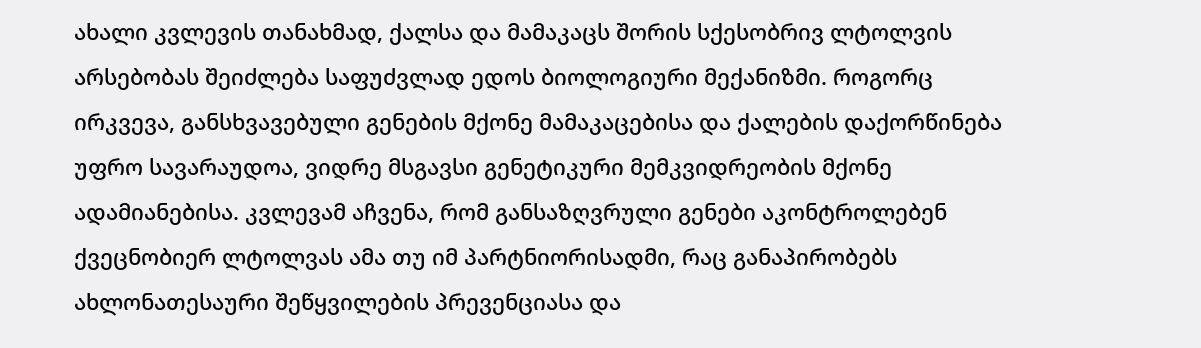ახალი კვლევის თანახმად, ქალსა და მამაკაცს შორის სქესობრივ ლტოლვის არსებობას შეიძლება საფუძვლად ედოს ბიოლოგიური მექანიზმი. როგორც ირკვევა, განსხვავებული გენების მქონე მამაკაცებისა და ქალების დაქორწინება უფრო სავარაუდოა, ვიდრე მსგავსი გენეტიკური მემკვიდრეობის მქონე ადამიანებისა. კვლევამ აჩვენა, რომ განსაზღვრული გენები აკონტროლებენ ქვეცნობიერ ლტოლვას ამა თუ იმ პარტნიორისადმი, რაც განაპირობებს ახლონათესაური შეწყვილების პრევენციასა და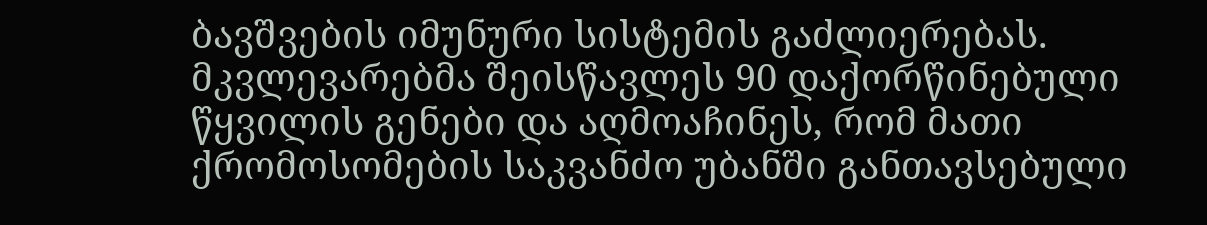ბავშვების იმუნური სისტემის გაძლიერებას.
მკვლევარებმა შეისწავლეს 90 დაქორწინებული წყვილის გენები და აღმოაჩინეს, რომ მათი ქრომოსომების საკვანძო უბანში განთავსებული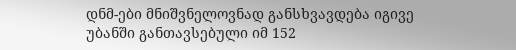დნმ-ები მნიშვნელოვნად განსხვავდება იგივე უბანში განთავსებული იმ 152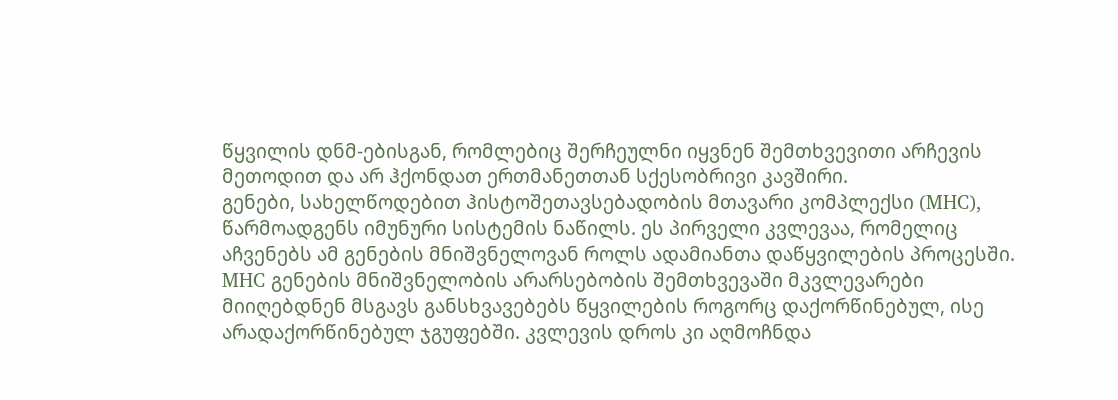წყვილის დნმ-ებისგან, რომლებიც შერჩეულნი იყვნენ შემთხვევითი არჩევის მეთოდით და არ ჰქონდათ ერთმანეთთან სქესობრივი კავშირი.
გენები, სახელწოდებით ჰისტოშეთავსებადობის მთავარი კომპლექსი (MHC), წარმოადგენს იმუნური სისტემის ნაწილს. ეს პირველი კვლევაა, რომელიც აჩვენებს ამ გენების მნიშვნელოვან როლს ადამიანთა დაწყვილების პროცესში.
MHC გენების მნიშვნელობის არარსებობის შემთხვევაში მკვლევარები მიიღებდნენ მსგავს განსხვავებებს წყვილების როგორც დაქორწინებულ, ისე არადაქორწინებულ ჯგუფებში. კვლევის დროს კი აღმოჩნდა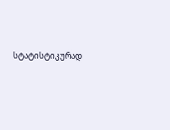სტატისტიკურად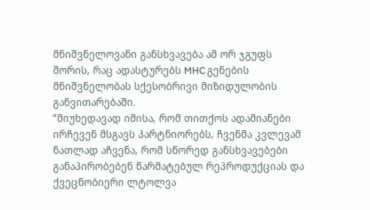მნიშვნელოვანი განსხვავება ამ ორ ჯგუფს შორის, რაც ადასტურებს MHC გენების მნიშვნელობას სქესობრივი მიზიდულობის განვითარებაში.
“მიუხედავად იმისა, რომ თითქოს ადამიანები ირჩევენ მსგავს პარტნიორებს, ჩვენმა კვლევამ ნათლად აჩვენა, რომ სწორედ განსხვავებები განაპირობებენ წარმატებულ რეპროდუქციას და ქვეცნობიერი ლტოლვა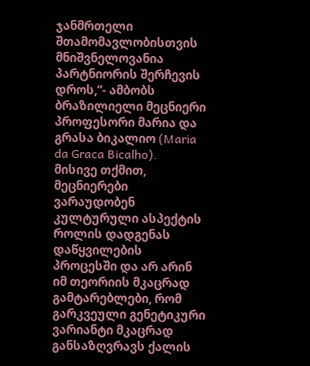ჯანმრთელი შთამომავლობისთვის მნიშვნელოვანია პარტნიორის შერჩევის დროს,”- ამბობს ბრაზილიელი მეცნიერი პროფესორი მარია და გრასა ბიკალიო (Maria da Graca Bicalho).
მისივე თქმით, მეცნიერები ვარაუდობენ კულტურული ასპექტის როლის დადგენას დაწყვილების პროცესში და არ არინ იმ თეორიის მკაცრად გამტარებლები, რომ გარკვეული გენეტიკური ვარიანტი მკაცრად განსაზღვრავს ქალის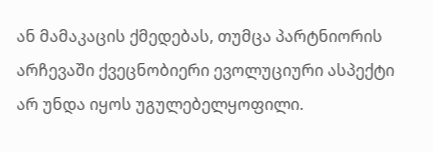ან მამაკაცის ქმედებას, თუმცა პარტნიორის არჩევაში ქვეცნობიერი ევოლუციური ასპექტი არ უნდა იყოს უგულებელყოფილი.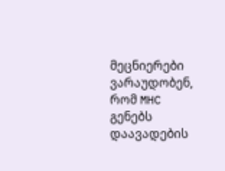მეცნიერები ვარაუდობენ, რომ MHC გენებს დაავადების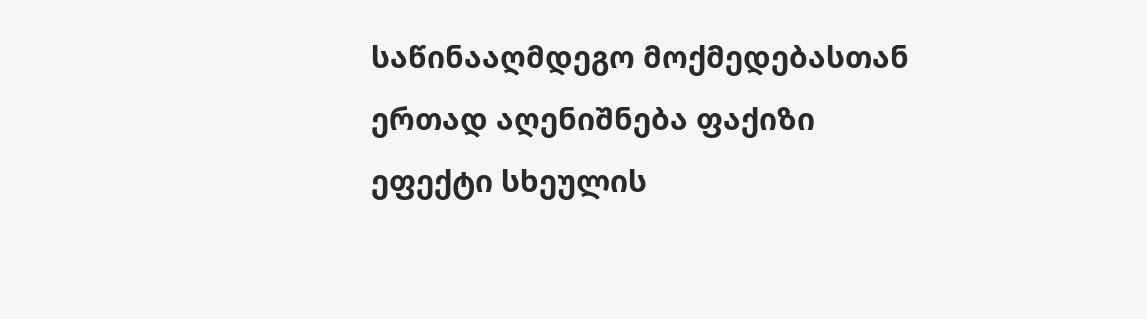საწინააღმდეგო მოქმედებასთან ერთად აღენიშნება ფაქიზი ეფექტი სხეულის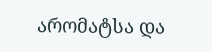არომატსა და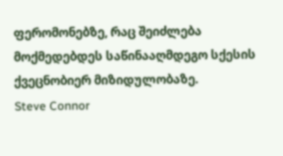ფერომონებზე, რაც შეიძლება მოქმედებდეს საწინააღმდეგო სქესის ქვეცნობიერ მიზიდულობაზე.
Steve Connor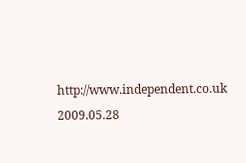http://www.independent.co.uk
2009.05.28